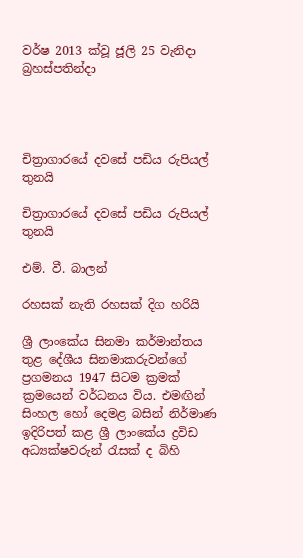වර්ෂ 2013 ක්වූ ජූලි 25 වැනිදා බ්‍රහස්පතින්දා




චිත්‍රාගාරයේ දවසේ පඩිය රුපියල් තුනයි

චිත්‍රාගාරයේ දවසේ පඩිය රුපියල් තුනයි

එම්. වී. බාලන්

රහසක් නැති රහසක් දිග හරියි

ශ්‍රී ලාංකේය සිනමා කර්මාන්තය තුළ දේශීය සිනමාකරුවන්ගේ ප්‍රගමනය 1947 සිටම ක්‍රමක් ක්‍රමයෙන් වර්ධනය විය. එමඟින් සිංහල හෝ දෙමළ බසින් නිර්මාණ ඉදිරිපත් කළ ශ්‍රී ලාංකේය ද්‍රවිඩ අධ්‍යක්ෂවරුන් රැසක් ද බිහි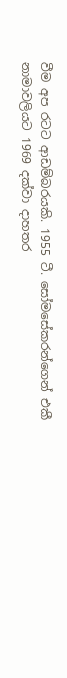වීම අප රටට ආඩම්බරයකි. 1955 ටී. සෝමසේකරන්ගෙන් එකී නාමාවලියට 1969 දක්වා දාහතර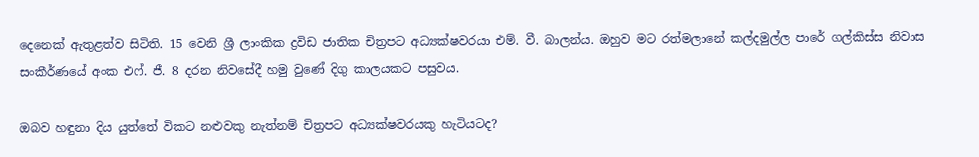දෙනෙක් ඇතුළත්ව සිටිති. 15 වෙනි ශ්‍රී ලාංකික ද්‍රවිඩ ජාතික චිත්‍රපට අධ්‍යක්ෂවරයා එම්. වී. බාලන්ය. ඔහුව මට රත්මලානේ කල්දමුල්ල පාරේ ගල්කිස්ස නිවාස සංකීර්ණයේ අංක එෆ්. ජී. 8 දරන නිවසේදී හමු වුණේ දිගු කාලයකට පසුවය.

ඔබව හඳුනා දිය යුත්තේ විකට නළුවකු නැත්නම් චිත්‍රපට අධ්‍යක්ෂවරයකු හැටියටද?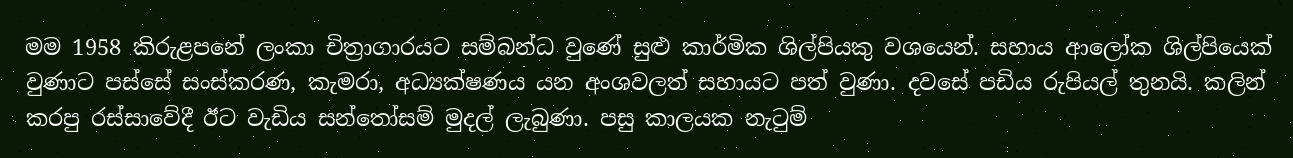මම 1958 කිරුළපනේ ලංකා චිත්‍රාගාරයට සම්බන්ධ වුණේ සුළු කාර්මික ශිල්පියකු වශයෙන්. සහාය ආලෝක ශිල්පියෙක් වුණාට පස්සේ සංස්කරණ, කැමරා, අධ්‍යක්ෂණය යන අංශවලත් සහායට පත් වුණා. දවසේ පඩිය රුපියල් තුනයි. කලින් කරපු රස්සාවේදී ඊට වැඩිය සන්තෝසම් මුදල් ලැබුණා. පසු කාලයක නැටුම්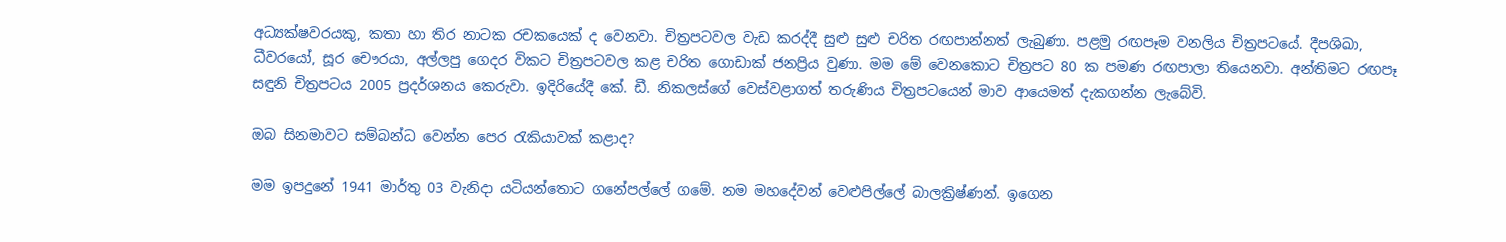අධ්‍යක්ෂවරයකු, කතා හා තිර නාටක රචකයෙක් ද වෙනවා. චිත්‍රපටවල වැඩ කරද්දී සුළු සුළු චරිත රඟපාන්නත් ලැබුණා. පළමු රඟපෑම වනලිය චිත්‍රපටයේ. දීපශිඛා, ධීවරයෝ, සූර චෞරයා, අල්ලපු ගෙදර විකට චිත්‍රපටවල කළ චරිත ගොඩාක් ජනප්‍රිය වුණා. මම මේ වෙනකොට චිත්‍රපට 80 ක පමණ රඟපාලා තියෙනවා. අන්තිමට රඟපෑ සඳුනි චිත්‍රපටය 2005 ප්‍රදර්ශනය කෙරුවා. ඉදිරියේදී කේ. ඩී. නිකලස්ගේ වෙස්වළාගත් තරුණිය චිත්‍රපටයෙන් මාව ආයෙමත් දැකගන්න ලැබේවි.

ඔබ සිනමාවට සම්බන්ධ වෙන්න පෙර රැකියාවක් කළාද?

මම ඉපදුනේ 1941 මාර්තු 03 වැනිදා යටියන්තොට ගනේපල්ලේ ගමේ. නම මහදේවන් වෙළුපිල්ලේ බාලක්‍රිෂ්ණන්. ඉගෙන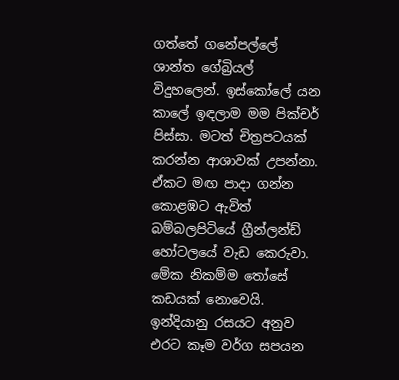ගත්තේ ගනේපල්ලේ ශාන්ත ගේබ්‍රියල් විදුහලෙන්. ඉස්කෝලේ යන කාලේ ඉඳලාම මම පික්චර් පිස්සා. මටත් චිත්‍රපටයක් කරන්න ආශාවක් උපන්නා. ඒකට මඟ පාදා ගන්න කොළඹට ඇවිත් බම්බලපිටියේ ග්‍රීන්ලන්ඩ් හෝටලයේ වැඩ කෙරුවා. මේක නිකම්ම තෝසේ කඩයක් නොවෙයි. ඉන්දියානු රසයට අනුව එරට කෑම වර්ග සපයන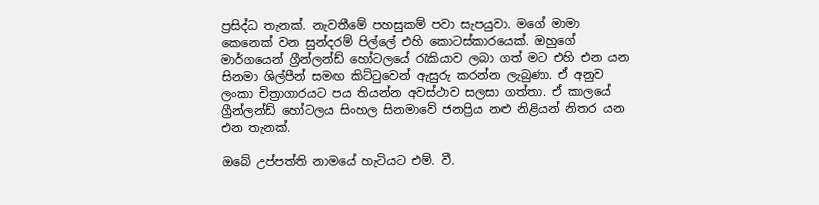ප්‍රසිද්ධ තැනක්. නැවතීමේ පහසුකම් පවා සැපයුවා. මගේ මාමා කෙනෙක් වන සුන්දරම් පිල්ලේ එහි කොටස්කාරයෙක්. ඔහුගේ මාර්ගයෙන් ග්‍රීන්ලන්ඩ් හෝටලයේ රැකියාව ලබා ගත් මට එහි එන යන සිනමා ශිල්පීන් සමඟ කිට්ටුවෙන් ඇසුරු කරන්න ලැබුණා. ඒ අනුව ලංකා චිත්‍රාගාරයට පය තියන්න අවස්ථාව සලසා ගත්තා. ඒ කාලයේ ග්‍රීන්ලන්ඩ් හෝටලය සිංහල සිනමාවේ ජනප්‍රිය නළු නිළියන් නිතර යන එන තැනක්.

ඔබේ උප්පත්ති නාමයේ හැටියට එම්. වී.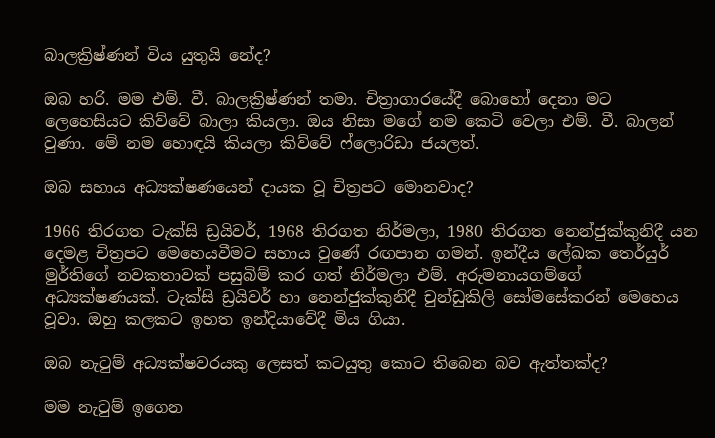බාලක්‍රිෂ්ණන් විය යුතුයි නේද?

ඔබ හරි. මම එම්. වී. බාලක්‍රිෂ්ණන් තමා. චිත්‍රාගාරයේදී බොහෝ දෙනා මට ලෙහෙසියට කිව්වේ බාලා කියලා. ඔය නිසා මගේ නම කෙටි වෙලා එම්. වී. බාලන් වුණා. මේ නම හොඳයි කියලා කිව්වේ ෆ්ලොරිඩා ජයලත්.

ඔබ සහාය අධ්‍යක්ෂණයෙන් දායක වූ චිත්‍රපට මොනවාද?

1966 තිරගත ටැක්සි ඩ්‍රයිවර්, 1968 තිරගත නිර්මලා, 1980 තිරගත නෙන්ජුක්කුනිදී යන දෙමළ චිත්‍රපට මෙහෙයවීමට සහාය වුණේ රඟපාන ගමන්. ඉන්දීය ලේඛක තෙර්යුර් මුර්තිගේ නවකතාවක් පසුබිම් කර ගත් නිර්මලා එම්. අරුමනායගම්ගේ අධ්‍යක්ෂණයක්. ටැක්සි ඩ්‍රයිවර් හා නෙන්ජුක්කුනිදී චුන්ඩුකිලි සෝමසේකරන් මෙහෙය වූවා. ඔහු කලකට ඉහත ඉන්දියාවේදී මිය ගියා.

ඔබ නැටුම් අධ්‍යක්ෂවරයකු ලෙසත් කටයුතු කොට තිබෙන බව ඇත්තක්ද?

මම නැටුම් ඉගෙන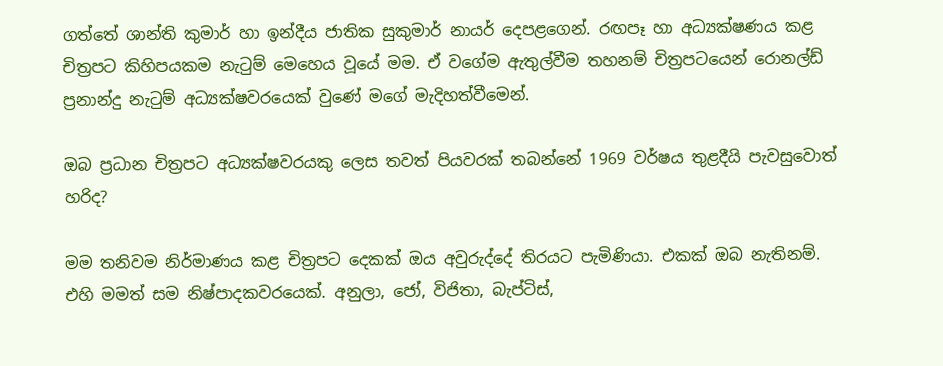ගත්තේ ශාන්ති කුමාර් හා ඉන්දීය ජාතික සුකුමාර් නායර් දෙපළගෙන්. රඟපෑ හා අධ්‍යක්ෂණය කළ චිත්‍රපට කිහිපයකම නැටුම් මෙහෙය වූයේ මම. ඒ වගේම ඇතුල්වීම තහනම් චිත්‍රපටයෙන් රොනල්ඩ් ප්‍රනාන්දු නැටුම් අධ්‍යක්ෂවරයෙක් වුණේ මගේ මැදිහත්වීමෙන්.

ඔබ ප්‍රධාන චිත්‍රපට අධ්‍යක්ෂවරයකු ලෙස තවත් පියවරක් තබන්නේ 1969 වර්ෂය තුළදීයි පැවසුවොත් හරිද?

මම තනිවම නිර්මාණය කළ චිත්‍රපට දෙකක් ඔය අවුරුද්දේ තිරයට පැමිණියා. එකක් ඔබ නැතිනම්. එහි මමත් සම නිෂ්පාදකවරයෙක්. අනුලා, ජෝ, විජිතා, බැප්ටිස්,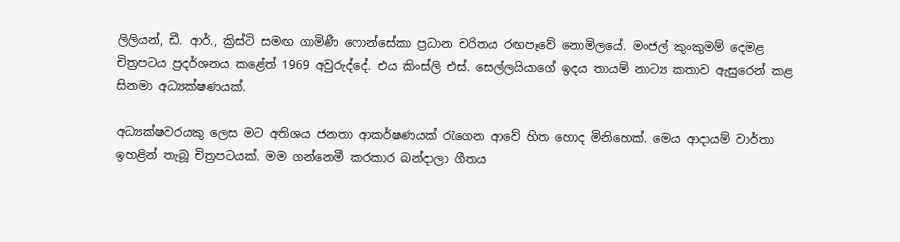ලිලියන්, ඩී. ආර්., ක්‍රිස්ටි සමඟ ගාමිණී ෆොන්සේකා ප්‍රධාන චරිතය රඟපෑවේ නොමිලයේ. මංජල් කුංකුමම් දෙමළ චිත්‍රපටය ප්‍රදර්ශනය කළේත් 1969 අවුරුද්දේ. එය කිංස්ලි එස්. සෙල්ලයියාගේ ඉදය තායම් නාට්‍ය කතාව ඇසුරෙන් කළ සිනමා අධ්‍යක්ෂණයක්.

අධ්‍යක්ෂවරයකු ලෙස මට අතිශය ජනතා ආකර්ෂණයක් රැගෙන ආවේ හිත හොද මිනිහෙක්. මෙය ආදායම් වාර්තා ඉහළින් තැබූ චිත්‍රපටයක්. මම ගන්නෙමී කරකාර බන්දාලා ගීතය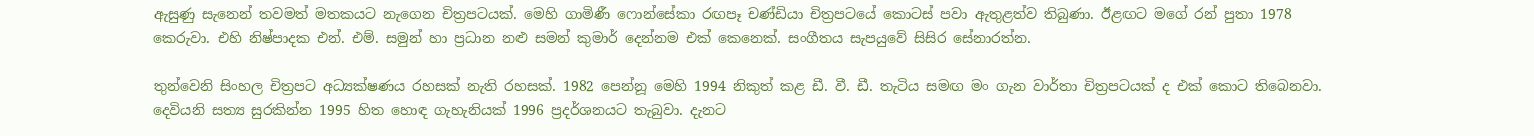ඇසුණු සැනෙන් තවමත් මතකයට නැගෙන චිත්‍රපටයක්. මෙහි ගාමිණී ෆොන්සේකා රඟපෑ චණ්ඩියා චිත්‍රපටයේ කොටස් පවා ඇතුළත්ව තිබුණා. ඊළඟට මගේ රන් පුතා 1978 කෙරුවා. එහි නිෂ්පාදක එන්. එම්. සමුන් හා ප්‍රධාන නළු සමන් කුමාර් දෙන්නම එක් කෙනෙක්. සංගීතය සැපයුවේ සිසිර සේනාරත්න.

තුන්වෙනි සිංහල චිත්‍රපට අධ්‍යක්ෂණය රහසක් නැති රහසක්. 1982 පෙන්නූ මෙහි 1994 නිකුත් කළ ඩී. වී. ඩී. තැටිය සමඟ මං ගැන වාර්තා චිත්‍රපටයක් ද එක් කොට තිබෙනවා. දෙවියනි සත්‍ය සුරකින්න 1995 හිත හොඳ ගැහැනියක් 1996 ප්‍රදර්ශනයට තැබුවා. දැනට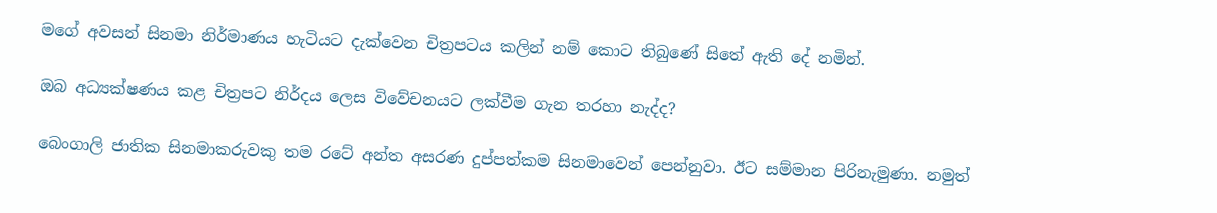මගේ අවසන් සිනමා නිර්මාණය හැටියට දැක්වෙන චිත්‍රපටය කලින් නම් කොට තිබුණේ සිතේ ඇති දේ නමින්.

ඔබ අධ්‍යක්ෂණය කළ චිත්‍රපට නිර්දය ලෙස විවේචනයට ලක්වීම ගැන තරහා නැද්ද?

බෙංගාලි ජාතික සිනමාකරුවකු තම රටේ අන්ත අසරණ දුප්පත්කම සිනමාවෙන් පෙන්නුවා. ඊට සම්මාන පිරිනැමුණා. නමුත්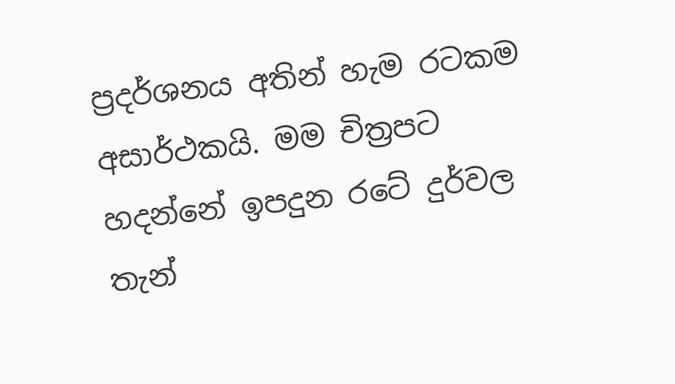ප්‍රදර්ශනය අතින් හැම රටකම අසාර්ථකයි. මම චිත්‍රපට හදන්නේ ඉපදුන රටේ දුර්වල තැන්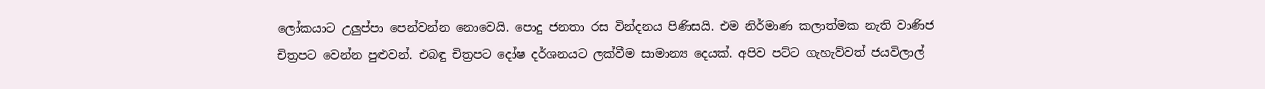ලෝකයාට උලුප්පා පෙන්වන්න නොවෙයි. පොදු ජනතා රස වින්දනය පිණිසයි. එම නිර්මාණ කලාත්මක නැති වාණිජ චිත්‍රපට වෙන්න පුළුවන්. එබඳු චිත්‍රපට දෝෂ දර්ශනයට ලක්වීම සාමාන්‍ය දෙයක්. අපිව පට්ට ගැහැව්වත් ජයවිලාල්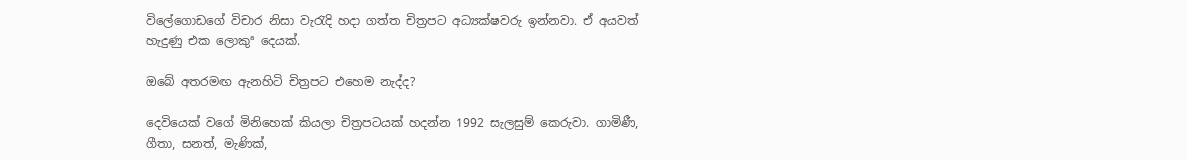විලේගොඩගේ විචාර නිසා වැරැදි හදා ගත්ත චිත්‍රපට අධ්‍යක්ෂවරු ඉන්නවා. ඒ අයවත් හැදුණු එක ලොකුª දෙයක්.

ඔබේ අතරමඟ ඇනහිටි චිත්‍රපට එහෙම නැද්ද?

දෙවියෙක් වගේ මිනිහෙක් කියලා චිත්‍රපටයක් හදන්න 1992 සැලසුම් කෙරුවා. ගාමිණී, ගීතා, සනත්, මැණික්,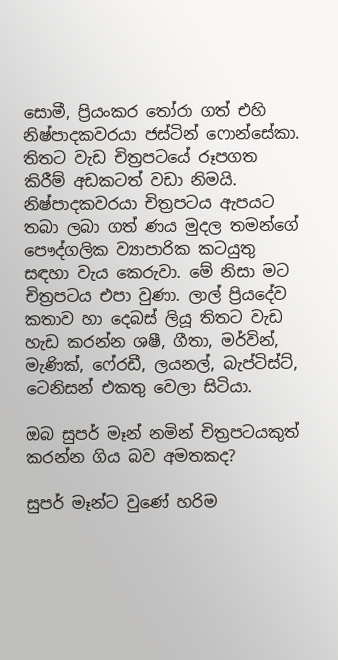සොමී, ප්‍රියංකර තෝරා ගත් එහි නිෂ්පාදකවරයා ජස්ටින් ෆොන්සේකා. තිතට වැඩ චිත්‍රපටයේ රූපගත කිරීම් අඩකටත් වඩා නිමයි. නිෂ්පාදකවරයා චිත්‍රපටය ඇපයට තබා ලබා ගත් ණය මුදල තමන්ගේ පෞද්ගලික ව්‍යාපාරික කටයුතු සඳහා වැය කෙරුවා. මේ නිසා මට චිත්‍රපටය එපා වුණා. ලාල් ප්‍රියදේව කතාව හා දෙබස් ලියූ තිතට වැඩ හැඩ කරන්න ශෂී, ගීතා, මර්වින්, මැණික්, ෆේ‍රඩී, ලයනල්, බැප්ටිස්ට්, ටෙනිසන් එකතු වෙලා සිටියා.

ඔබ සුපර් මෑන් නමින් චිත්‍රපටයකුත් කරන්න ගිය බව අමතකද?

සුපර් මෑන්ට වුණේ හරිම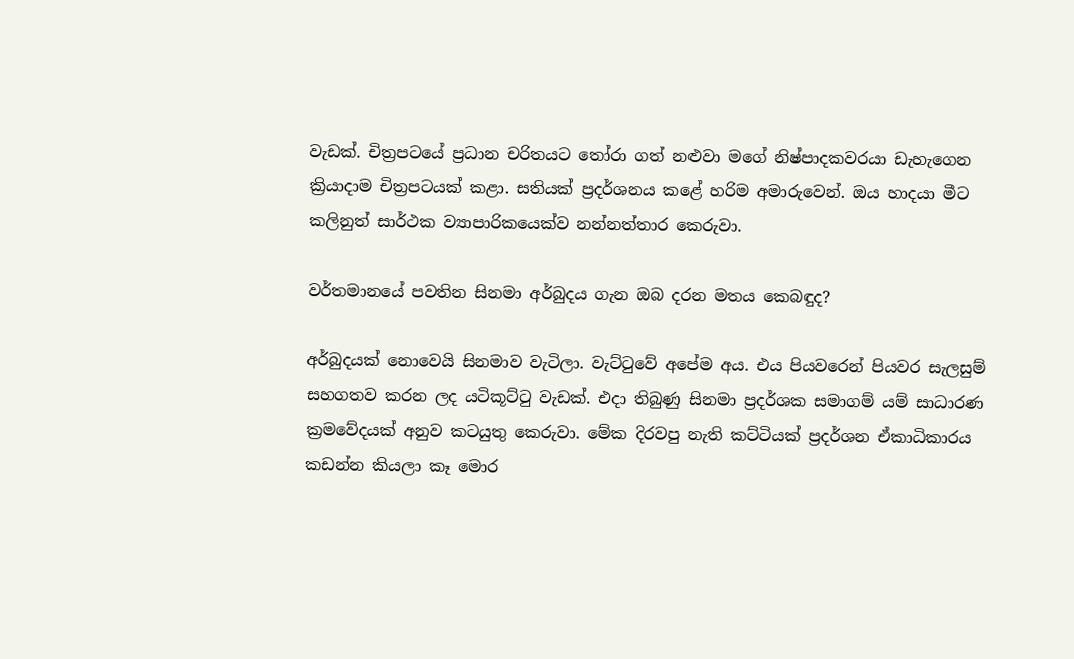වැඩක්. චිත්‍රපටයේ ප්‍රධාන චරිතයට තෝරා ගත් නළුවා මගේ නිෂ්පාදකවරයා ඩැහැගෙන ක්‍රියාදාම චිත්‍රපටයක් කළා. සතියක් ප්‍රදර්ශනය කළේ හරිම අමාරුවෙන්. ඔය හාදයා මීට කලිනුත් සාර්ථක ව්‍යාපාරිකයෙක්ව නන්නත්තාර කෙරුවා.

වර්තමානයේ පවතින සිනමා අර්බුදය ගැන ඔබ දරන මතය කෙබඳුද?

අර්බුදයක් නොවෙයි සිනමාව වැටිලා. වැට්ටුවේ අපේම අය. එය පියවරෙන් පියවර සැලසුම් සහගතව කරන ලද යටිකූට්ටු වැඩක්. එදා තිබුණු සිනමා ප්‍රදර්ශක සමාගම් යම් සාධාරණ ක්‍රමවේදයක් අනුව කටයුතු කෙරුවා. මේක දිරවපු නැති කට්ටියක් ප්‍රදර්ශන ඒකාධිකාරය කඩන්න කියලා කෑ මොර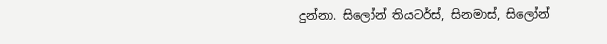දුන්නා. සිලෝන් තියටර්ස්, සිනමාස්, සිලෝන්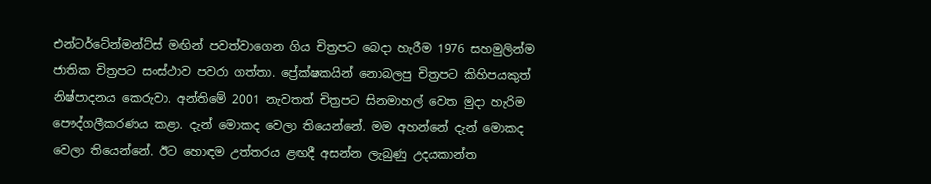එන්ටර්ටේන්මන්ට්ස් මඟින් පවත්වාගෙන ගිය චිත්‍රපට බෙදා හැරීම 1976 සහමුලින්ම ජාතික චිත්‍රපට සංස්ථාව පවරා ගත්තා. ප්‍රේක්ෂකයින් නොබලපු චිත්‍රපට කිහිපයකුත් නිෂ්පාදනය කෙරුවා. අන්තිමේ 2001 නැවතත් චිත්‍රපට සිනමාහල් වෙත මුදා හැරිම පෞද්ගලීකරණය කළා. දැන් මොකද වෙලා තියෙන්නේ. මම අහන්නේ දැන් මොකද වෙලා තියෙන්නේ. ඊට හොඳම උත්තරය ළඟදී අසන්න ලැබුණු උදයකාන්ත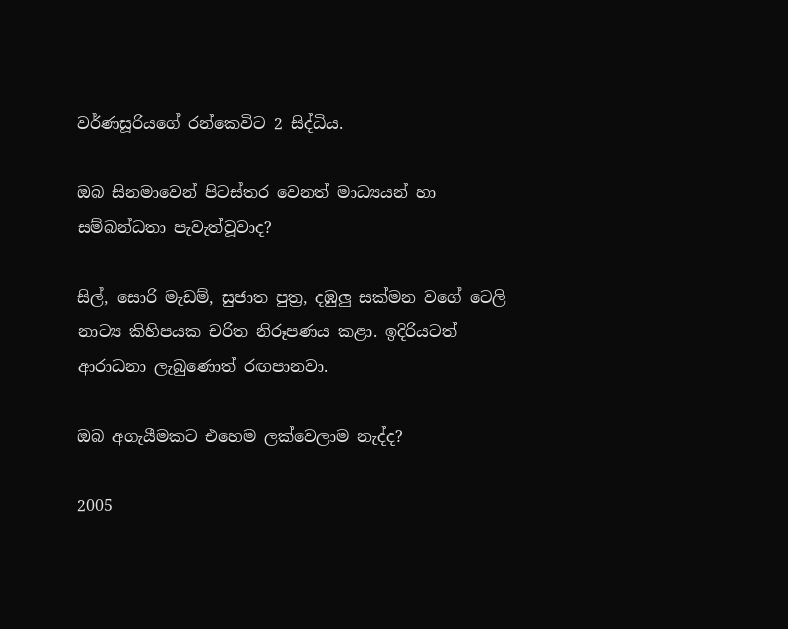වර්ණසූරියගේ රන්කෙවිට 2 සිද්ධිය.

ඔබ සිනමාවෙන් පිටස්තර වෙනත් මාධ්‍යයන් හා සම්බන්ධතා පැවැත්වූවාද?

සිල්, සොරි මැඩම්, සුජාත පුත්‍ර, දඹුලු සක්මන වගේ ටෙලි නාට්‍ය කිහිපයක චරිත නිරූපණය කළා. ඉදිරියටත් ආරාධනා ලැබුණොත් රඟපානවා.

ඔබ අගැයීමකට එහෙම ලක්වෙලාම නැද්ද?

2005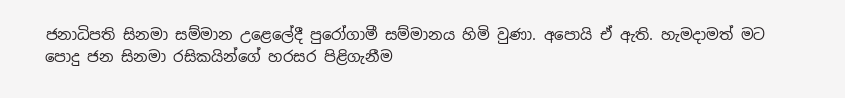ජනාධිපති සිනමා සම්මාන උළෙලේදී පුරෝගාමී සම්මානය හිමි වුණා. අපොයි ඒ ඇති. හැමදාමත් මට පොදු ජන සිනමා රසිකයින්ගේ හරසර පිළිගැනීම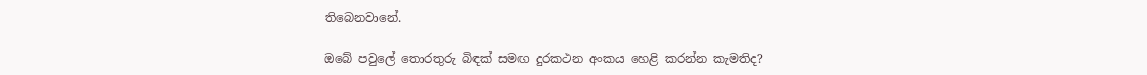තිබෙනවානේ.

ඔබේ පවුලේ තොරතුරු බිඳක් සමඟ දුරකථන අංකය හෙළි කරන්න කැමතිද?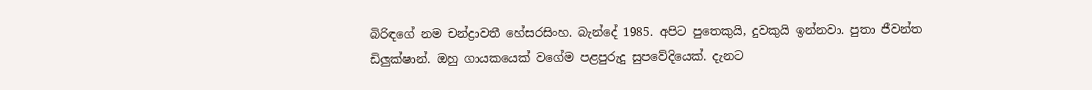බිරිඳගේ නම චන්ද්‍රාවතී හේසරසිංහ. බැන්දේ 1985. අපිට පුතෙකුයි, දුවකුයි ඉන්නවා. පුතා ජීවන්ත ඩිලුක්ෂාන්. ඔහු ගායකයෙක් වගේම පළපුරුදු සුපවේදියෙක්. දැනට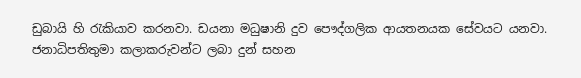ඩුබායි හි රැකියාව කරනවා. ඩයනා මධුෂානි දුව පෞද්ගලික ආයතනයක සේවයට යනවා. ජනාධිපතිතුමා කලාකරුවන්ට ලබා දුන් සහන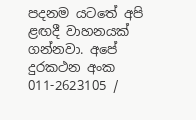පදනම යටතේ අපි ළඟදී වාහනයක් ගන්නවා. අපේ දුරකථන අංක 011-2623105 /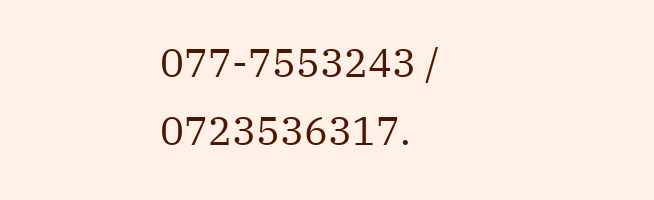077-7553243 / 0723536317.